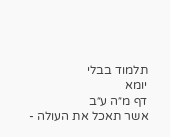תלמוד בבלי
יומא
דף מ״ה ע״ב
אשר תאכל את העולה -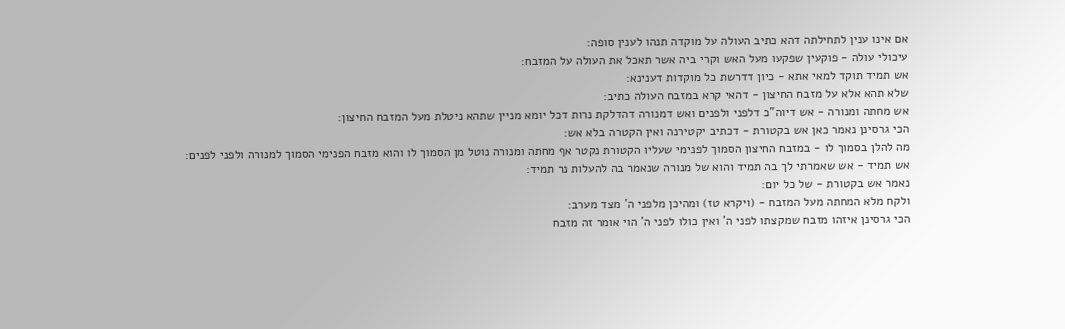אם אינו ענין לתחילתה דהא כתיב העולה על מוקדה תנהו לענין סופה:
עיכולי עולה - פוקעין שפקעו מעל האש וקרי ביה אשר תאכל את העולה על המזבח:
אש תמיד תוקד למאי אתא - כיון דדרשת כל מוקדות דענינא:
שלא תהא אלא על מזבח החיצון - דהאי קרא במזבח העולה כתיב:
אש מחתה ומנורה - אש דיוה"כ דלפני ולפנים ואש דמנורה דהדלקת נרות דכל יומא מניין שתהא ניטלת מעל המזבח החיצון:
הכי גרסינן נאמר כאן אש בקטורת - דכתיב יקטירנה ואין הקטרה בלא אש:
מה להלן בסמוך לו - במזבח החיצון הסמוך לפנימי שעליו הקטורת נקטר אף מחתה ומנורה נוטל מן הסמוך לו והוא מזבח הפנימי הסמוך למנורה ולפני לפנים:
אש תמיד - אש שאמרתי לך בה תמיד והוא של מנורה שנאמר בה להעלות נר תמיד:
נאמר אש בקטורת - של כל יום:
ולקח מלא המחתה מעל המזבח - (ויקרא טז) ומהיכן מלפני ה' מצד מערב:
הכי גרסינן איזהו מזבח שמקצתו לפני ה' ואין כולו לפני ה' הוי אומר זה מזבח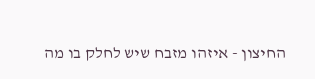החיצון - איזהו מזבח שיש לחלק בו מה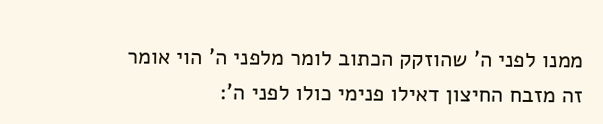ממנו לפני ה' שהוזקק הכתוב לומר מלפני ה' הוי אומר זה מזבח החיצון דאילו פנימי כולו לפני ה':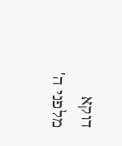דוקא מלפני ה'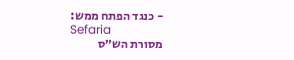- כנגד הפתח ממש:
Sefaria
מסורת הש״ס